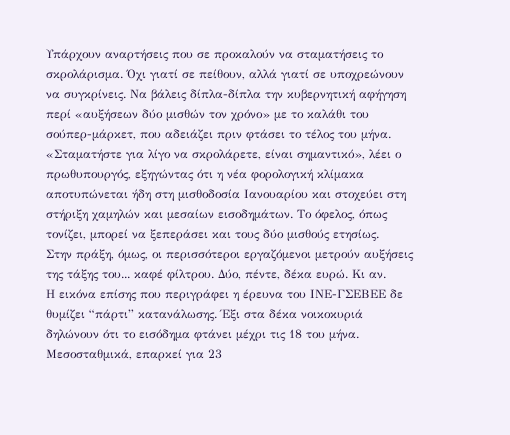Υπάρχουν αναρτήσεις που σε προκαλούν να σταματήσεις το σκρολάρισμα. Όχι γιατί σε πείθουν, αλλά γιατί σε υποχρεώνουν να συγκρίνεις. Να βάλεις δίπλα-δίπλα την κυβερνητική αφήγηση περί «αυξήσεων δύο μισθών τον χρόνο» με το καλάθι του σούπερ-μάρκετ, που αδειάζει πριν φτάσει το τέλος του μήνα.
«Σταματήστε για λίγο να σκρολάρετε, είναι σημαντικό», λέει ο πρωθυπουργός, εξηγώντας ότι η νέα φορολογική κλίμακα αποτυπώνεται ήδη στη μισθοδοσία Ιανουαρίου και στοχεύει στη στήριξη χαμηλών και μεσαίων εισοδημάτων. Το όφελος, όπως τονίζει, μπορεί να ξεπεράσει και τους δύο μισθούς ετησίως.
Στην πράξη, όμως, οι περισσότεροι εργαζόμενοι μετρούν αυξήσεις της τάξης του... καφέ φίλτρου. Δύο, πέντε, δέκα ευρώ. Κι αν.
Η εικόνα επίσης που περιγράφει η έρευνα του ΙΝΕ-ΓΣΕΒΕΕ δε θυμίζει “πάρτι” κατανάλωσης. Έξι στα δέκα νοικοκυριά δηλώνουν ότι το εισόδημα φτάνει μέχρι τις 18 του μήνα. Μεσοσταθμικά, επαρκεί για 23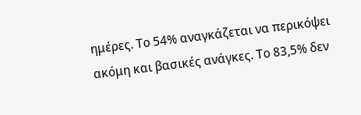ημέρες. Το 54% αναγκάζεται να περικόψει ακόμη και βασικές ανάγκες. Το 83,5% δεν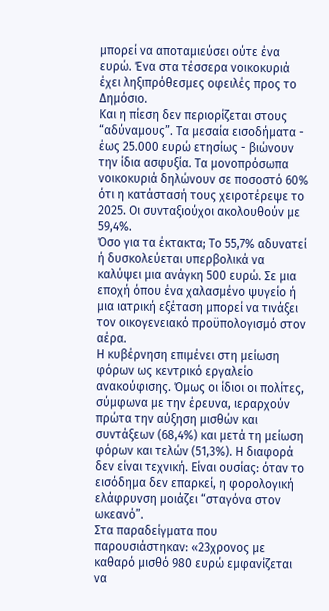μπορεί να αποταμιεύσει ούτε ένα ευρώ. Ένα στα τέσσερα νοικοκυριά έχει ληξιπρόθεσμες οφειλές προς το Δημόσιο.
Και η πίεση δεν περιορίζεται στους “αδύναμους”. Τα μεσαία εισοδήματα - έως 25.000 ευρώ ετησίως - βιώνουν την ίδια ασφυξία. Τα μονοπρόσωπα νοικοκυριά δηλώνουν σε ποσοστό 60% ότι η κατάστασή τους χειροτέρεψε το 2025. Οι συνταξιούχοι ακολουθούν με 59,4%.
Όσο για τα έκτακτα; Το 55,7% αδυνατεί ή δυσκολεύεται υπερβολικά να καλύψει μια ανάγκη 500 ευρώ. Σε μια εποχή όπου ένα χαλασμένο ψυγείο ή μια ιατρική εξέταση μπορεί να τινάξει τον οικογενειακό προϋπολογισμό στον αέρα.
Η κυβέρνηση επιμένει στη μείωση φόρων ως κεντρικό εργαλείο ανακούφισης. Όμως οι ίδιοι οι πολίτες, σύμφωνα με την έρευνα, ιεραρχούν πρώτα την αύξηση μισθών και συντάξεων (68,4%) και μετά τη μείωση φόρων και τελών (51,3%). Η διαφορά δεν είναι τεχνική. Είναι ουσίας: όταν το εισόδημα δεν επαρκεί, η φορολογική ελάφρυνση μοιάζει “σταγόνα στον ωκεανό”.
Στα παραδείγματα που παρουσιάστηκαν: «23χρονος με καθαρό μισθό 980 ευρώ εμφανίζεται να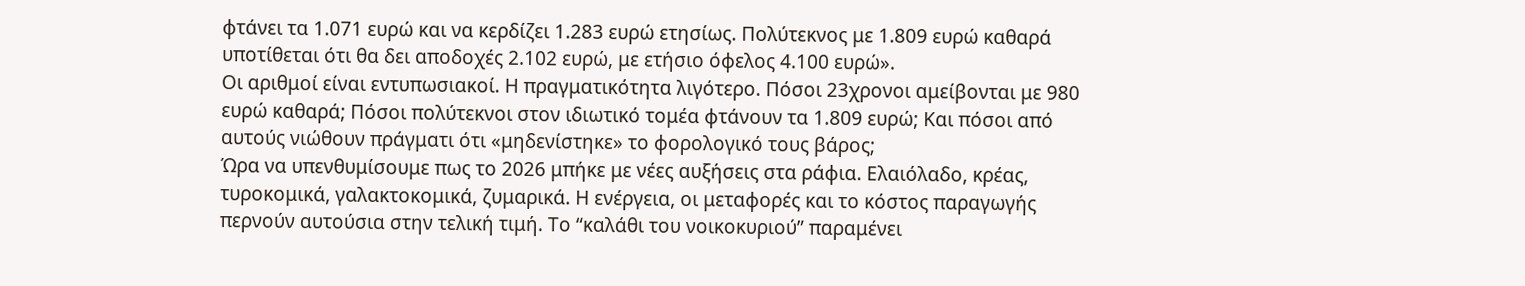φτάνει τα 1.071 ευρώ και να κερδίζει 1.283 ευρώ ετησίως. Πολύτεκνος με 1.809 ευρώ καθαρά υποτίθεται ότι θα δει αποδοχές 2.102 ευρώ, με ετήσιο όφελος 4.100 ευρώ».
Οι αριθμοί είναι εντυπωσιακοί. Η πραγματικότητα λιγότερο. Πόσοι 23χρονοι αμείβονται με 980 ευρώ καθαρά; Πόσοι πολύτεκνοι στον ιδιωτικό τομέα φτάνουν τα 1.809 ευρώ; Και πόσοι από αυτούς νιώθουν πράγματι ότι «μηδενίστηκε» το φορολογικό τους βάρος;
Ώρα να υπενθυμίσουμε πως το 2026 μπήκε με νέες αυξήσεις στα ράφια. Ελαιόλαδο, κρέας, τυροκομικά, γαλακτοκομικά, ζυμαρικά. Η ενέργεια, οι μεταφορές και το κόστος παραγωγής περνούν αυτούσια στην τελική τιμή. Το “καλάθι του νοικοκυριού” παραμένει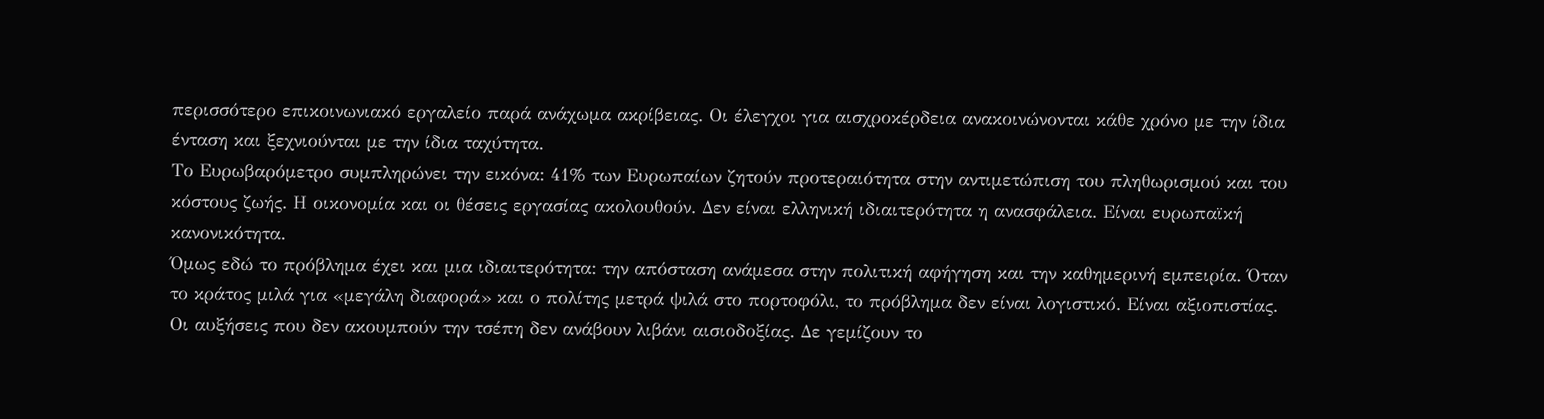περισσότερο επικοινωνιακό εργαλείο παρά ανάχωμα ακρίβειας. Οι έλεγχοι για αισχροκέρδεια ανακοινώνονται κάθε χρόνο με την ίδια ένταση και ξεχνιούνται με την ίδια ταχύτητα.
Το Ευρωβαρόμετρο συμπληρώνει την εικόνα: 41% των Ευρωπαίων ζητούν προτεραιότητα στην αντιμετώπιση του πληθωρισμού και του κόστους ζωής. Η οικονομία και οι θέσεις εργασίας ακολουθούν. Δεν είναι ελληνική ιδιαιτερότητα η ανασφάλεια. Είναι ευρωπαϊκή κανονικότητα.
Όμως εδώ το πρόβλημα έχει και μια ιδιαιτερότητα: την απόσταση ανάμεσα στην πολιτική αφήγηση και την καθημερινή εμπειρία. Όταν το κράτος μιλά για «μεγάλη διαφορά» και ο πολίτης μετρά ψιλά στο πορτοφόλι, το πρόβλημα δεν είναι λογιστικό. Είναι αξιοπιστίας.
Οι αυξήσεις που δεν ακουμπούν την τσέπη δεν ανάβουν λιβάνι αισιοδοξίας. Δε γεμίζουν το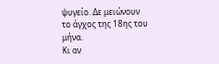ψυγείο. Δε μειώνουν το άγχος της 18ης του μήνα.
Κι αν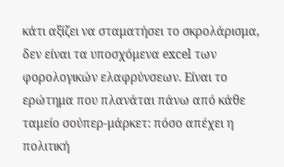κάτι αξίζει να σταματήσει το σκρολάρισμα, δεν είναι τα υποσχόμενα excel των φορολογικών ελαφρύνσεων. Είναι το ερώτημα που πλανάται πάνω από κάθε ταμείο σούπερ-μάρκετ: πόσο απέχει η πολιτική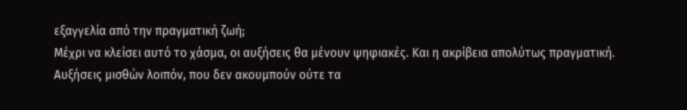εξαγγελία από την πραγματική ζωή;
Μέχρι να κλείσει αυτό το χάσμα, οι αυξήσεις θα μένουν ψηφιακές. Και η ακρίβεια απολύτως πραγματική.
Αυξήσεις μισθών λοιπόν, που δεν ακουμπούν ούτε τα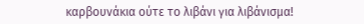καρβουνάκια ούτε το λιβάνι για λιβάνισμα!